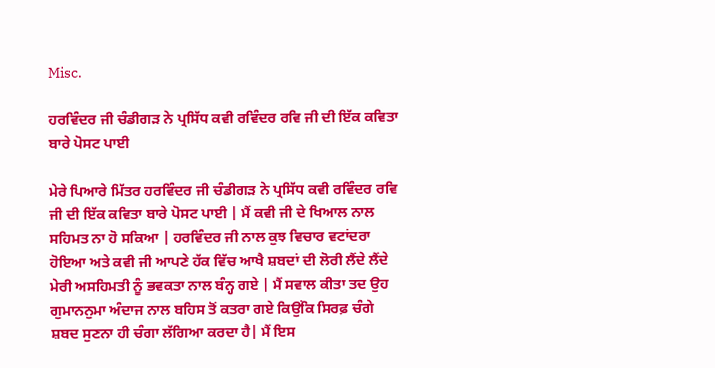Misc.

ਹਰਵਿੰਦਰ ਜੀ ਚੰਡੀਗੜ ਨੇ ਪ੍ਰਸਿੱਧ ਕਵੀ ਰਵਿੰਦਰ ਰਵਿ ਜੀ ਦੀ ਇੱਕ ਕਵਿਤਾ ਬਾਰੇ ਪੋਸਟ ਪਾਈ

ਮੇਰੇ ਪਿਆਰੇ ਮਿੱਤਰ ਹਰਵਿੰਦਰ ਜੀ ਚੰਡੀਗੜ ਨੇ ਪ੍ਰਸਿੱਧ ਕਵੀ ਰਵਿੰਦਰ ਰਵਿ ਜੀ ਦੀ ਇੱਕ ਕਵਿਤਾ ਬਾਰੇ ਪੋਸਟ ਪਾਈ | ਮੈਂ ਕਵੀ ਜੀ ਦੇ ਖਿਆਲ ਨਾਲ ਸਹਿਮਤ ਨਾ ਹੋ ਸਕਿਆ | ਹਰਵਿੰਦਰ ਜੀ ਨਾਲ ਕੁਝ ਵਿਚਾਰ ਵਟਾਂਦਰਾ ਹੋਇਆ ਅਤੇ ਕਵੀ ਜੀ ਆਪਣੇ ਹੱਕ ਵਿੱਚ ਆਖੈ ਸ਼ਬਦਾਂ ਦੀ ਲੋਰੀ ਲੈਂਦੇ ਲੈਂਦੇ ਮੇਰੀ ਅਸਹਿਮਤੀ ਨੂੰ ਭਵਕਤਾ ਨਾਲ ਬੰਨ੍ਹ ਗਏ | ਮੈਂ ਸਵਾਲ ਕੀਤਾ ਤਦ ਉਹ ਗੁਮਾਨਨੁਮਾ ਅੰਦਾਜ ਨਾਲ ਬਹਿਸ ਤੋਂ ਕਤਰਾ ਗਏ ਕਿਉਂਕਿ ਸਿਰਫ਼ ਚੰਗੇ ਸ਼ਬਦ ਸੁਣਨਾ ਹੀ ਚੰਗਾ ਲੱਗਿਆ ਕਰਦਾ ਹੈ| ਮੈਂ ਇਸ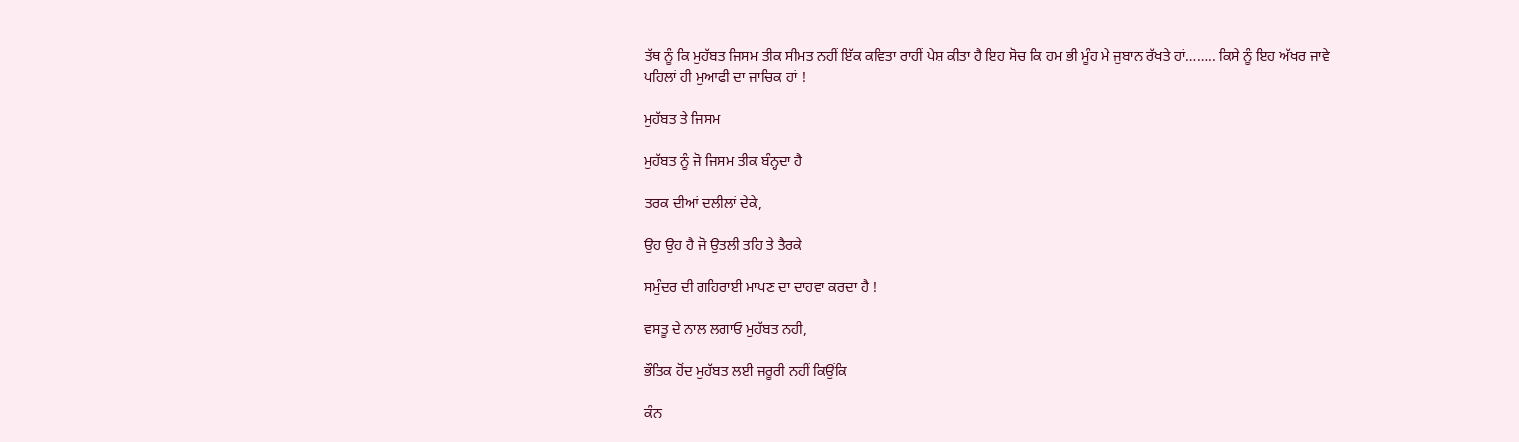ਤੱਥ ਨੂੰ ਕਿ ਮੁਹੱਬਤ ਜਿਸਮ ਤੀਕ ਸੀਮਤ ਨਹੀਂ ਇੱਕ ਕਵਿਤਾ ਰਾਹੀਂ ਪੇਸ਼ ਕੀਤਾ ਹੈ ਇਹ ਸੋਚ ਕਿ ਹਮ ਭੀ ਮੂੰਹ ਮੇ ਜੁਬਾਨ ਰੱਖਤੇ ਹਾਂ…….. ਕਿਸੇ ਨੂੰ ਇਹ ਅੱਖਰ ਜਾਵੇ ਪਹਿਲਾਂ ਹੀ ਮੁਆਫੀ ਦਾ ਜਾਚਿਕ ਹਾਂ !

ਮੁਹੱਬਤ ਤੇ ਜਿਸਮ

ਮੁਹੱਬਤ ਨੂੰ ਜੋ ਜਿਸਮ ਤੀਕ ਬੰਨ੍ਹਦਾ ਹੈ

ਤਰਕ ਦੀਆਂ ਦਲੀਲਾਂ ਦੇਕੇ,

ਉਹ ਉਹ ਹੈ ਜੋ ਉਤਲੀ ਤਹਿ ਤੇ ਤੈਰਕੇ

ਸਮੁੰਦਰ ਦੀ ਗਹਿਰਾਈ ਮਾਪਣ ਦਾ ਦਾਹਵਾ ਕਰਦਾ ਹੈ !

ਵਸਤੂ ਦੇ ਨਾਲ ਲਗਾਓ ਮੁਹੱਬਤ ਨਹੀ,

ਭੌਤਿਕ ਹੋਂਦ ਮੁਹੱਬਤ ਲਈ ਜਰੂਰੀ ਨਹੀਂ ਕਿਉਂਕਿ

ਕੰਨ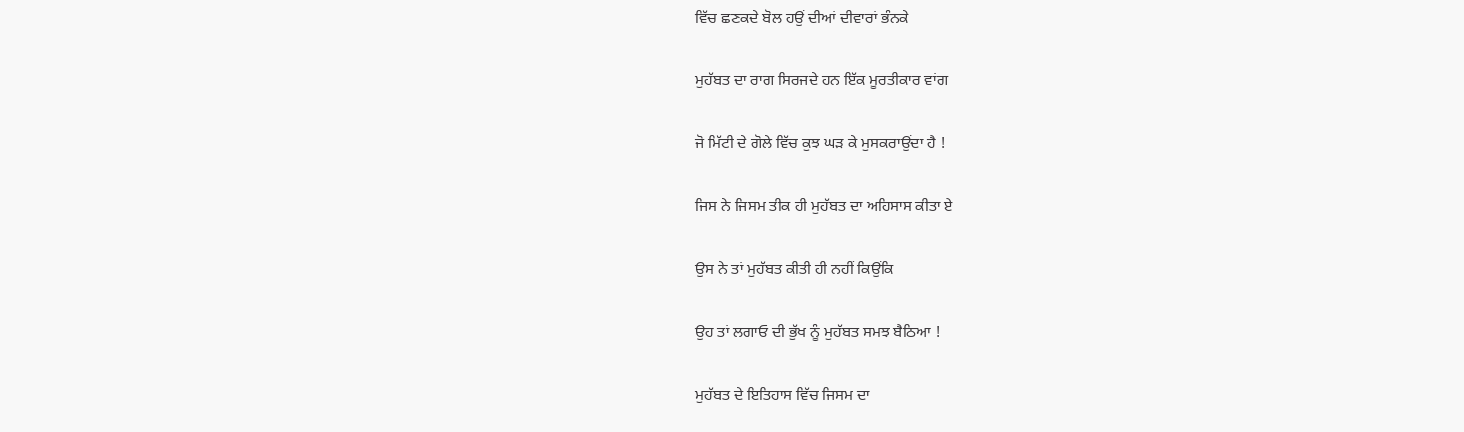ਵਿੱਚ ਛਣਕਦੇ ਬੋਲ ਹਉਂ ਦੀਆਂ ਦੀਵਾਰਾਂ ਭੰਨਕੇ

ਮੁਹੱਬਤ ਦਾ ਰਾਗ ਸਿਰਜਦੇ ਹਨ ਇੱਕ ਮੂਰਤੀਕਾਰ ਵਾਂਗ

ਜੋ ਮਿੱਟੀ ਦੇ ਗੋਲੇ ਵਿੱਚ ਕੁਝ ਘੜ ਕੇ ਮੁਸਕਰਾਉਂਦਾ ਹੈ !

ਜਿਸ ਨੇ ਜਿਸਮ ਤੀਕ ਹੀ ਮੁਹੱਬਤ ਦਾ ਅਹਿਸਾਸ ਕੀਤਾ ਏ

ਉਸ ਨੇ ਤਾਂ ਮੁਹੱਬਤ ਕੀਤੀ ਹੀ ਨਹੀਂ ਕਿਉਂਕਿ

ਉਹ ਤਾਂ ਲਗਾਓ ਦੀ ਭੁੱਖ ਨੂੰ ਮੁਹੱਬਤ ਸਮਝ ਬੈਠਿਆ !

ਮੁਹੱਬਤ ਦੇ ਇਤਿਹਾਸ ਵਿੱਚ ਜਿਸਮ ਦਾ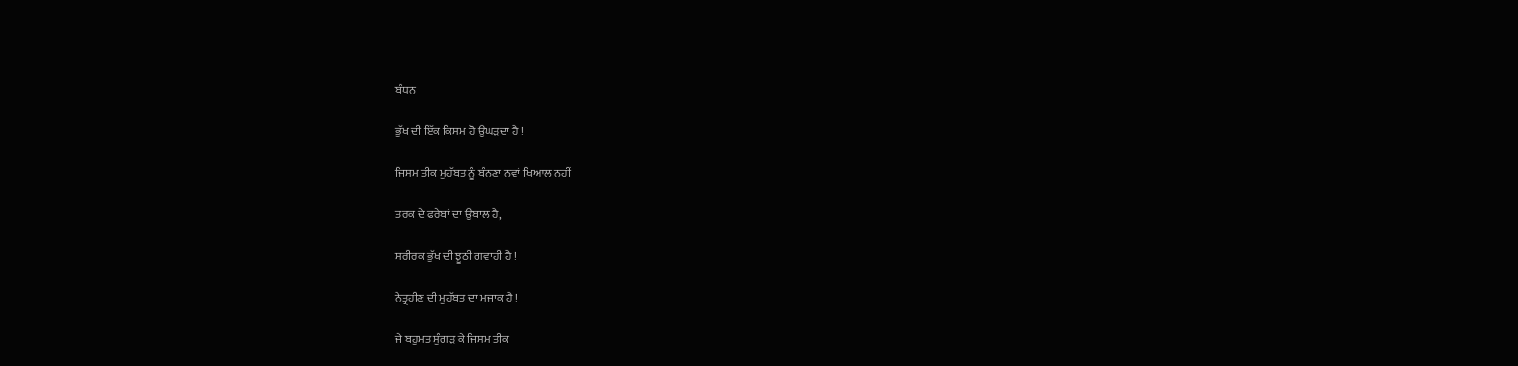ਬੰਧਨ

ਭੁੱਖ ਦੀ ਇੱਕ ਕਿਸਮ ਹੋ ਉਘੜਦਾ ਹੈ !

ਜਿਸਮ ਤੀਕ ਮੁਹੱਬਤ ਨੂੰ ਬੰਨਣਾ ਨਵਾਂ ਖਿਆਲ ਨਹੀਂ

ਤਰਕ ਦੇ ਫਰੇਬਾਂ ਦਾ ਉਬਾਲ ਹੈ,

ਸਰੀਰਕ ਭੁੱਖ ਦੀ ਝੂਠੀ ਗਵਾਹੀ ਹੈ !

ਨੇਤ੍ਰਹੀਣ ਦੀ ਮੁਹੱਬਤ ਦਾ ਮਜਾਕ ਹੈ !

ਜੇ ਬਹੁਮਤ ਸੁੰਗੜ ਕੇ ਜਿਸਮ ਤੀਕ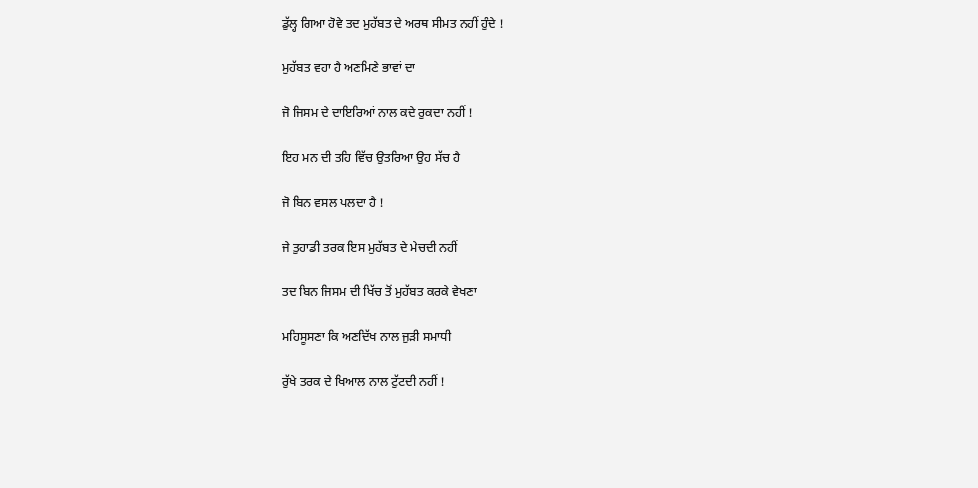ਡੁੱਲ੍ਹ ਗਿਆ ਹੋਵੇ ਤਦ ਮੁਹੱਬਤ ਦੇ ਅਰਥ ਸੀਮਤ ਨਹੀਂ ਹੁੰਦੇ !

ਮੁਹੱਬਤ ਵਹਾ ਹੈ ਅਣਮਿਣੇ ਭਾਵਾਂ ਦਾ

ਜੋ ਜਿਸਮ ਦੇ ਦਾਇਰਿਆਂ ਨਾਲ ਕਦੇ ਰੁਕਦਾ ਨਹੀਂ !

ਇਹ ਮਨ ਦੀ ਤਹਿ ਵਿੱਚ ਉਤਰਿਆ ਉਹ ਸੱਚ ਹੈ

ਜੋ ਬਿਨ ਵਸਲ ਪਲਦਾ ਹੈ !

ਜੇ ਤੁਹਾਡੀ ਤਰਕ ਇਸ ਮੁਹੱਬਤ ਦੇ ਮੇਚਦੀ ਨਹੀਂ

ਤਦ ਬਿਨ ਜਿਸਮ ਦੀ ਖਿੱਚ ਤੋਂ ਮੁਹੱਬਤ ਕਰਕੇ ਵੇਖਣਾ

ਮਹਿਸੂਸਣਾ ਕਿ ਅਣਦਿੱਖ ਨਾਲ ਜੁੜੀ ਸਮਾਧੀ

ਰੁੱਖੇ ਤਰਕ ਦੇ ਖਿਆਲ ਨਾਲ ਟੁੱਟਦੀ ਨਹੀਂ !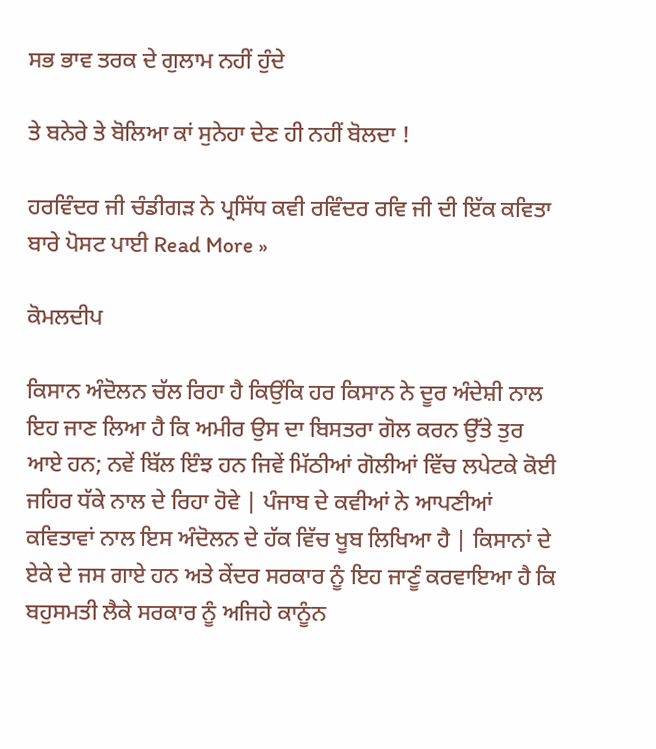ਸਭ ਭਾਵ ਤਰਕ ਦੇ ਗੁਲਾਮ ਨਹੀਂ ਹੁੰਦੇ

ਤੇ ਬਨੇਰੇ ਤੇ ਬੋਲਿਆ ਕਾਂ ਸੁਨੇਹਾ ਦੇਣ ਹੀ ਨਹੀਂ ਬੋਲਦਾ !

ਹਰਵਿੰਦਰ ਜੀ ਚੰਡੀਗੜ ਨੇ ਪ੍ਰਸਿੱਧ ਕਵੀ ਰਵਿੰਦਰ ਰਵਿ ਜੀ ਦੀ ਇੱਕ ਕਵਿਤਾ ਬਾਰੇ ਪੋਸਟ ਪਾਈ Read More »

ਕੋਮਲਦੀਪ

ਕਿਸਾਨ ਅੰਦੋਲਨ ਚੱਲ ਰਿਹਾ ਹੈ ਕਿਉਂਕਿ ਹਰ ਕਿਸਾਨ ਨੇ ਦੂਰ ਅੰਦੇਸ਼ੀ ਨਾਲ ਇਹ ਜਾਣ ਲਿਆ ਹੈ ਕਿ ਅਮੀਰ ਉਸ ਦਾ ਬਿਸਤਰਾ ਗੋਲ ਕਰਨ ਉੱਤੇ ਤੁਰ ਆਏ ਹਨ; ਨਵੇਂ ਬਿੱਲ ਇੰਝ ਹਨ ਜਿਵੇਂ ਮਿੱਠੀਆਂ ਗੋਲੀਆਂ ਵਿੱਚ ਲਪੇਟਕੇ ਕੋਈ ਜਹਿਰ ਧੱਕੇ ਨਾਲ ਦੇ ਰਿਹਾ ਹੋਵੇ | ਪੰਜਾਬ ਦੇ ਕਵੀਆਂ ਨੇ ਆਪਣੀਆਂ ਕਵਿਤਾਵਾਂ ਨਾਲ ਇਸ ਅੰਦੋਲਨ ਦੇ ਹੱਕ ਵਿੱਚ ਖੂਬ ਲਿਖਿਆ ਹੈ | ਕਿਸਾਨਾਂ ਦੇ ਏਕੇ ਦੇ ਜਸ ਗਾਏ ਹਨ ਅਤੇ ਕੇਂਦਰ ਸਰਕਾਰ ਨੂੰ ਇਹ ਜਾਣੂੰ ਕਰਵਾਇਆ ਹੈ ਕਿ ਬਹੁਸਮਤੀ ਲੈਕੇ ਸਰਕਾਰ ਨੂੰ ਅਜਿਹੇ ਕਾਨੂੰਨ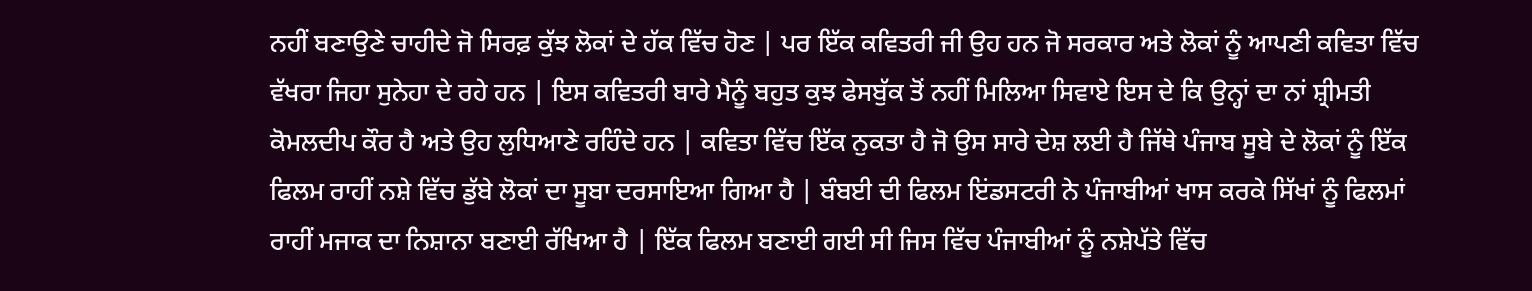ਨਹੀਂ ਬਣਾਉਣੇ ਚਾਹੀਦੇ ਜੋ ਸਿਰਫ਼ ਕੁੱਝ ਲੋਕਾਂ ਦੇ ਹੱਕ ਵਿੱਚ ਹੋਣ | ਪਰ ਇੱਕ ਕਵਿਤਰੀ ਜੀ ਉਹ ਹਨ ਜੋ ਸਰਕਾਰ ਅਤੇ ਲੋਕਾਂ ਨੂੰ ਆਪਣੀ ਕਵਿਤਾ ਵਿੱਚ ਵੱਖਰਾ ਜਿਹਾ ਸੁਨੇਹਾ ਦੇ ਰਹੇ ਹਨ | ਇਸ ਕਵਿਤਰੀ ਬਾਰੇ ਮੈਨੂੰ ਬਹੁਤ ਕੁਝ ਫੇਸਬੁੱਕ ਤੋਂ ਨਹੀਂ ਮਿਲਿਆ ਸਿਵਾਏ ਇਸ ਦੇ ਕਿ ਉਨ੍ਹਾਂ ਦਾ ਨਾਂ ਸ਼੍ਰੀਮਤੀ ਕੋਮਲਦੀਪ ਕੌਰ ਹੈ ਅਤੇ ਉਹ ਲੁਧਿਆਣੇ ਰਹਿੰਦੇ ਹਨ | ਕਵਿਤਾ ਵਿੱਚ ਇੱਕ ਨੁਕਤਾ ਹੈ ਜੋ ਉਸ ਸਾਰੇ ਦੇਸ਼ ਲਈ ਹੈ ਜਿੱਥੇ ਪੰਜਾਬ ਸੂਬੇ ਦੇ ਲੋਕਾਂ ਨੂੰ ਇੱਕ ਫਿਲਮ ਰਾਹੀਂ ਨਸ਼ੇ ਵਿੱਚ ਡੁੱਬੇ ਲੋਕਾਂ ਦਾ ਸੂਬਾ ਦਰਸਾਇਆ ਗਿਆ ਹੈ | ਬੰਬਈ ਦੀ ਫਿਲਮ ਇਂਡਸਟਰੀ ਨੇ ਪੰਜਾਬੀਆਂ ਖਾਸ ਕਰਕੇ ਸਿੱਖਾਂ ਨੂੰ ਫਿਲਮਾਂ ਰਾਹੀਂ ਮਜਾਕ ਦਾ ਨਿਸ਼ਾਨਾ ਬਣਾਈ ਰੱਖਿਆ ਹੈ | ਇੱਕ ਫਿਲਮ ਬਣਾਈ ਗਈ ਸੀ ਜਿਸ ਵਿੱਚ ਪੰਜਾਬੀਆਂ ਨੂੰ ਨਸ਼ੇਪੱਤੇ ਵਿੱਚ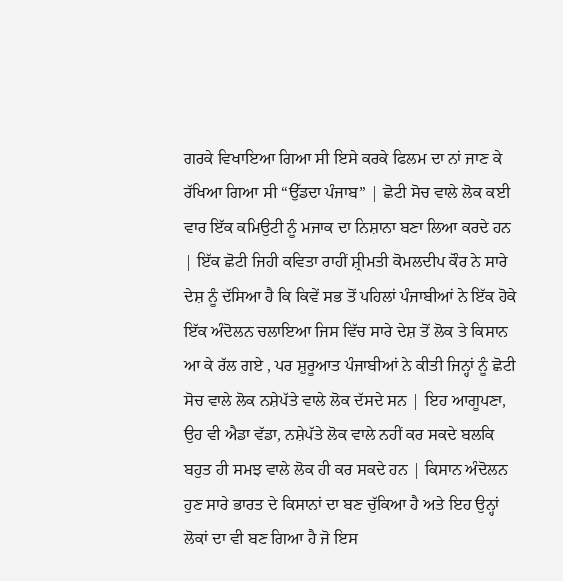ਗਰਕੇ ਵਿਖਾਇਆ ਗਿਆ ਸੀ ਇਸੇ ਕਰਕੇ ਫਿਲਮ ਦਾ ਨਾਂ ਜਾਣ ਕੇ ਰੱਖਿਆ ਗਿਆ ਸੀ “ਉੱਡਦਾ ਪੰਜਾਬ” | ਛੋਟੀ ਸੋਚ ਵਾਲੇ ਲੋਕ ਕਈ ਵਾਰ ਇੱਕ ਕਮਿਉਟੀ ਨੂੰ ਮਜਾਕ ਦਾ ਨਿਸ਼ਾਨਾ ਬਣਾ ਲਿਆ ਕਰਦੇ ਹਨ | ਇੱਕ ਛੋਟੀ ਜਿਹੀ ਕਵਿਤਾ ਰਾਹੀਂ ਸ਼੍ਰੀਮਤੀ ਕੋਮਲਦੀਪ ਕੌਰ ਨੇ ਸਾਰੇ ਦੇਸ਼ ਨੂੰ ਦੱਸਿਆ ਹੈ ਕਿ ਕਿਵੇਂ ਸਭ ਤੋਂ ਪਹਿਲਾਂ ਪੰਜਾਬੀਆਂ ਨੇ ਇੱਕ ਹੋਕੇ ਇੱਕ ਅੰਦੋਲਨ ਚਲਾਇਆ ਜਿਸ ਵਿੱਚ ਸਾਰੇ ਦੇਸ਼ ਤੋਂ ਲੋਕ ਤੇ ਕਿਸਾਨ ਆ ਕੇ ਰੱਲ ਗਏ , ਪਰ ਸ਼ੁਰੂਆਤ ਪੰਜਾਬੀਆਂ ਨੇ ਕੀਤੀ ਜਿਨ੍ਹਾਂ ਨੂੰ ਛੋਟੀ ਸੋਚ ਵਾਲੇ ਲੋਕ ਨਸ਼ੇਪੱਤੇ ਵਾਲੇ ਲੋਕ ਦੱਸਦੇ ਸਨ | ਇਹ ਆਗੂਪਣਾ, ਉਹ ਵੀ ਐਡਾ ਵੱਡਾ, ਨਸ਼ੇਪੱਤੇ ਲੋਕ ਵਾਲੇ ਨਹੀਂ ਕਰ ਸਕਦੇ ਬਲਕਿ ਬਹੁਤ ਹੀ ਸਮਝ ਵਾਲੇ ਲੋਕ ਹੀ ਕਰ ਸਕਦੇ ਹਨ | ਕਿਸਾਨ ਅੰਦੋਲਨ ਹੁਣ ਸਾਰੇ ਭਾਰਤ ਦੇ ਕਿਸਾਨਾਂ ਦਾ ਬਣ ਚੁੱਕਿਆ ਹੈ ਅਤੇ ਇਹ ਉਨ੍ਹਾਂ ਲੋਕਾਂ ਦਾ ਵੀ ਬਣ ਗਿਆ ਹੈ ਜੋ ਇਸ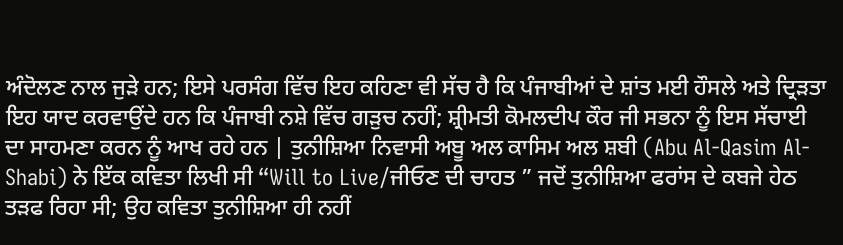ਅੰਦੋਲਣ ਨਾਲ ਜੁੜੇ ਹਨ; ਇਸੇ ਪਰਸੰਗ ਵਿੱਚ ਇਹ ਕਹਿਣਾ ਵੀ ਸੱਚ ਹੈ ਕਿ ਪੰਜਾਬੀਆਂ ਦੇ ਸ਼ਾਂਤ ਮਈ ਹੌਸਲੇ ਅਤੇ ਦ੍ਰਿੜਤਾ ਇਹ ਯਾਦ ਕਰਵਾਉਂਦੇ ਹਨ ਕਿ ਪੰਜਾਬੀ ਨਸ਼ੇ ਵਿੱਚ ਗੜੁਚ ਨਹੀਂ; ਸ਼੍ਰੀਮਤੀ ਕੋਮਲਦੀਪ ਕੌਰ ਜੀ ਸਭਨਾ ਨੂੰ ਇਸ ਸੱਚਾਈ ਦਾ ਸਾਹਮਣਾ ਕਰਨ ਨੂੰ ਆਖ ਰਹੇ ਹਨ | ਤੁਨੀਸ਼ਿਆ ਨਿਵਾਸੀ ਅਬੂ ਅਲ ਕਾਸਿਮ ਅਲ ਸ਼ਬੀ (Abu Al-Qasim Al-Shabi) ਨੇ ਇੱਕ ਕਵਿਤਾ ਲਿਖੀ ਸੀ “Will to Live/ਜੀਓਣ ਦੀ ਚਾਹਤ ” ਜਦੋਂ ਤੁਨੀਸ਼ਿਆ ਫਰਾਂਸ ਦੇ ਕਬਜੇ ਹੇਠ ਤੜਫ ਰਿਹਾ ਸੀ; ਉਹ ਕਵਿਤਾ ਤੁਨੀਸ਼ਿਆ ਹੀ ਨਹੀਂ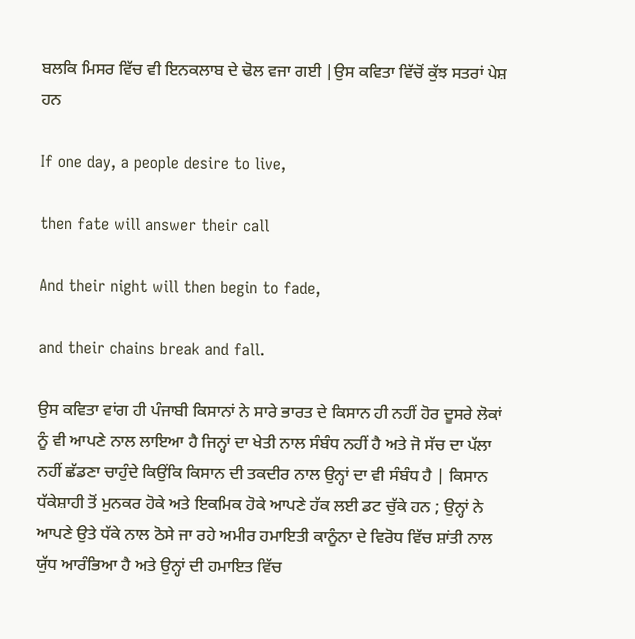ਬਲਕਿ ਮਿਸਰ ਵਿੱਚ ਵੀ ਇਨਕਲਾਬ ਦੇ ਢੋਲ ਵਜਾ ਗਈ |ਉਸ ਕਵਿਤਾ ਵਿੱਚੋਂ ਕੁੱਝ ਸਤਰਾਂ ਪੇਸ਼ ਹਨ

If one day, a people desire to live,

then fate will answer their call

And their night will then begin to fade,

and their chains break and fall.

ਉਸ ਕਵਿਤਾ ਵਾਂਗ ਹੀ ਪੰਜਾਬੀ ਕਿਸਾਨਾਂ ਨੇ ਸਾਰੇ ਭਾਰਤ ਦੇ ਕਿਸਾਨ ਹੀ ਨਹੀਂ ਹੋਰ ਦੂਸਰੇ ਲੋਕਾਂ ਨੂੰ ਵੀ ਆਪਣੇ ਨਾਲ ਲਾਇਆ ਹੈ ਜਿਨ੍ਹਾਂ ਦਾ ਖੇਤੀ ਨਾਲ ਸੰਬੰਧ ਨਹੀਂ ਹੈ ਅਤੇ ਜੋ ਸੱਚ ਦਾ ਪੱਲਾ ਨਹੀਂ ਛੱਡਣਾ ਚਾਹੁੰਦੇ ਕਿਉਂਕਿ ਕਿਸਾਨ ਦੀ ਤਕਦੀਰ ਨਾਲ ਉਨ੍ਹਾਂ ਦਾ ਵੀ ਸੰਬੰਧ ਹੈ | ਕਿਸਾਨ ਧੱਕੇਸ਼ਾਹੀ ਤੋਂ ਮੁਨਕਰ ਹੋਕੇ ਅਤੇ ਇਕਮਿਕ ਹੋਕੇ ਆਪਣੇ ਹੱਕ ਲਈ ਡਟ ਚੁੱਕੇ ਹਨ ; ਉਨ੍ਹਾਂ ਨੇ ਆਪਣੇ ਉਤੇ ਧੱਕੇ ਨਾਲ ਠੋਸੇ ਜਾ ਰਹੇ ਅਮੀਰ ਹਮਾਇਤੀ ਕਾਨੂੰਨਾ ਦੇ ਵਿਰੋਧ ਵਿੱਚ ਸ਼ਾਂਤੀ ਨਾਲ ਯੁੱਧ ਆਰੰਭਿਆ ਹੈ ਅਤੇ ਉਨ੍ਹਾਂ ਦੀ ਹਮਾਇਤ ਵਿੱਚ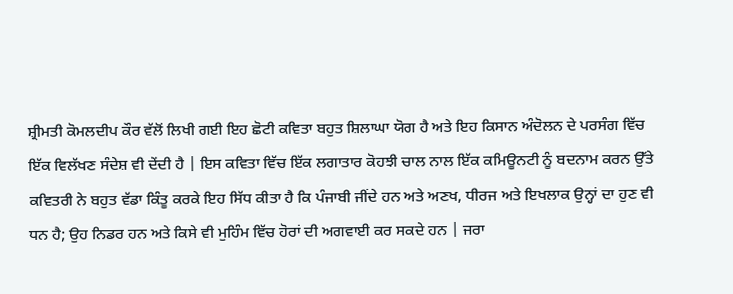ਸ਼੍ਰੀਮਤੀ ਕੋਮਲਦੀਪ ਕੌਰ ਵੱਲੋਂ ਲਿਖੀ ਗਈ ਇਹ ਛੋਟੀ ਕਵਿਤਾ ਬਹੁਤ ਸ਼ਿਲਾਘਾ ਯੋਗ ਹੈ ਅਤੇ ਇਹ ਕਿਸਾਨ ਅੰਦੋਲਨ ਦੇ ਪਰਸੰਗ ਵਿੱਚ ਇੱਕ ਵਿਲੱਖਣ ਸੰਦੇਸ਼ ਵੀ ਦੇਂਦੀ ਹੈ | ਇਸ ਕਵਿਤਾ ਵਿੱਚ ਇੱਕ ਲਗਾਤਾਰ ਕੋਹਝੀ ਚਾਲ ਨਾਲ ਇੱਕ ਕਮਿਊਨਟੀ ਨੂੰ ਬਦਨਾਮ ਕਰਨ ਉੱਤੇ ਕਵਿਤਰੀ ਨੇ ਬਹੁਤ ਵੱਡਾ ਕਿੰਤੂ ਕਰਕੇ ਇਹ ਸਿੱਧ ਕੀਤਾ ਹੈ ਕਿ ਪੰਜਾਬੀ ਜੀਂਦੇ ਹਨ ਅਤੇ ਅਣਖ, ਧੀਰਜ ਅਤੇ ਇਖਲਾਕ ਉਨ੍ਹਾਂ ਦਾ ਹੁਣ ਵੀ ਧਨ ਹੈ; ਉਹ ਨਿਡਰ ਹਨ ਅਤੇ ਕਿਸੇ ਵੀ ਮੁਹਿੰਮ ਵਿੱਚ ਹੋਰਾਂ ਦੀ ਅਗਵਾਈ ਕਰ ਸਕਦੇ ਹਨ | ਜਰਾ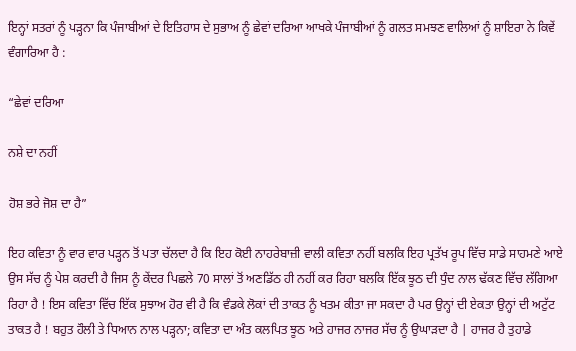ਇਨ੍ਹਾਂ ਸਤਰਾਂ ਨੂੰ ਪੜ੍ਹਨਾ ਕਿ ਪੰਜਾਬੀਆਂ ਦੇ ਇਤਿਹਾਸ ਦੇ ਸੁਭਾਅ ਨੂੰ ਛੇਵਾਂ ਦਰਿਆ ਆਖਕੇ ਪੰਜਾਬੀਆਂ ਨੂੰ ਗਲਤ ਸਮਝਣ ਵਾਲਿਆਂ ਨੂੰ ਸ਼ਾਇਰਾ ਨੇ ਕਿਵੇਂ ਵੰਗਾਰਿਆ ਹੈ :

“ਛੇਵਾਂ ਦਰਿਆ

ਨਸ਼ੇ ਦਾ ਨਹੀਂ

ਹੋਸ਼ ਭਰੇ ਜੋਸ਼ ਦਾ ਹੈ”

ਇਹ ਕਵਿਤਾ ਨੂੰ ਵਾਰ ਵਾਰ ਪੜ੍ਹਨ ਤੋਂ ਪਤਾ ਚੱਲਦਾ ਹੈ ਕਿ ਇਹ ਕੋਈ ਨਾਹਰੇਬਾਜ਼ੀ ਵਾਲੀ ਕਵਿਤਾ ਨਹੀਂ ਬਲਕਿ ਇਹ ਪ੍ਰਤੱਖ ਰੂਪ ਵਿੱਚ ਸਾਡੇ ਸਾਹਮਣੇ ਆਏ ਉਸ ਸੱਚ ਨੂੰ ਪੇਸ਼ ਕਰਦੀ ਹੈ ਜਿਸ ਨੂੰ ਕੇਂਦਰ ਪਿਛਲੇ 70 ਸਾਲਾਂ ਤੋਂ ਅਣਡਿੱਠ ਹੀ ਨਹੀਂ ਕਰ ਰਿਹਾ ਬਲਕਿ ਇੱਕ ਝੂਠ ਦੀ ਧੁੰਦ ਨਾਲ ਢੱਕਣ ਵਿੱਚ ਲੱਗਿਆ ਰਿਹਾ ਹੈ ! ਇਸ ਕਵਿਤਾ ਵਿੱਚ ਇੱਕ ਸੁਝਾਅ ਹੋਰ ਵੀ ਹੈ ਕਿ ਵੰਡਕੇ ਲੋਕਾਂ ਦੀ ਤਾਕਤ ਨੂੰ ਖਤਮ ਕੀਤਾ ਜਾ ਸਕਦਾ ਹੈ ਪਰ ਉਨ੍ਹਾਂ ਦੀ ਏਕਤਾ ਉਨ੍ਹਾਂ ਦੀ ਅਟੁੱਟ ਤਾਕਤ ਹੈ ! ਬਹੁਤ ਹੌਲੀ ਤੇ ਧਿਆਨ ਨਾਲ ਪੜ੍ਹਨਾ; ਕਵਿਤਾ ਦਾ ਅੰਤ ਕਲਪਿਤ ਝੂਠ ਅਤੇ ਹਾਜਰ ਨਾਜਰ ਸੱਚ ਨੂੰ ਉਘਾੜਦਾ ਹੈ | ਹਾਜਰ ਹੈ ਤੁਹਾਡੇ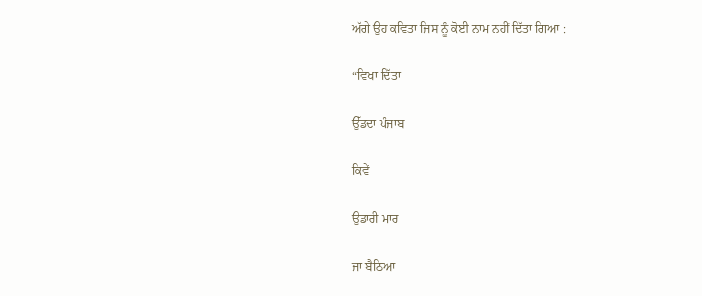ਅੱਗੇ ਉਹ ਕਵਿਤਾ ਜਿਸ ਨੂੰ ਕੋਈ ਨਾਮ ਨਹੀਂ ਦਿੱਤਾ ਗਿਆ :

“ਵਿਖਾ ਦਿੱਤਾ

ਉੱਡਦਾ ਪੰਜਾਬ

ਕਿਵੇਂ

ਉਡਾਰੀ ਮਾਰ

ਜਾ ਬੈਠਿਆ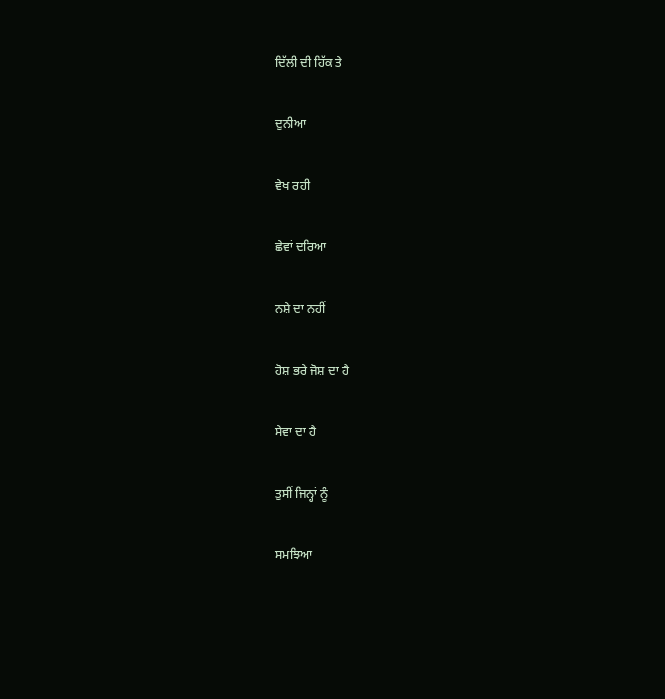ਦਿੱਲੀ ਦੀ ਹਿੱਕ ਤੇ

ਦੁਨੀਆ

ਵੇਖ ਰਹੀ

ਛੇਵਾਂ ਦਰਿਆ

ਨਸ਼ੇ ਦਾ ਨਹੀਂ

ਹੋਸ਼ ਭਰੇ ਜੋਸ਼ ਦਾ ਹੈ

ਸੇਵਾ ਦਾ ਹੈ

ਤੁਸੀਂ ਜਿਨ੍ਹਾਂ ਨੂੰ

ਸਮਝਿਆ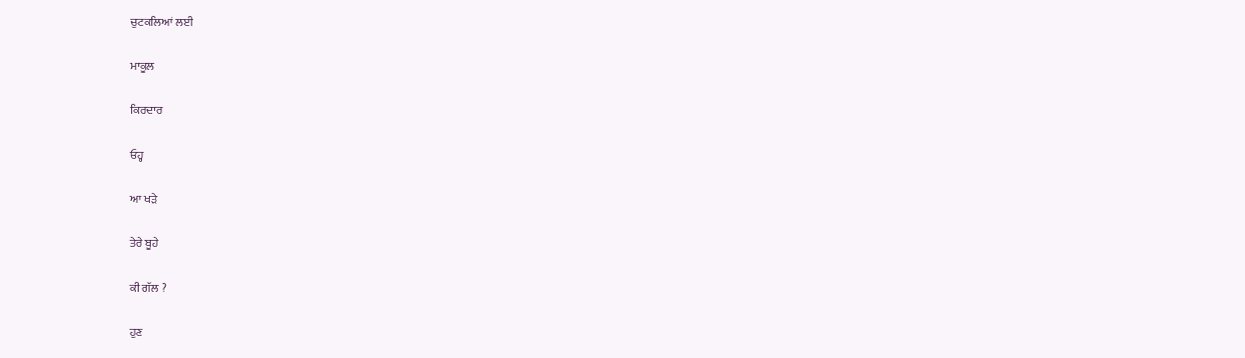ਚੁਟਕਲਿਆਂ ਲਈ

ਮਾਕੂਲ

ਕਿਰਦਾਰ

ਓਹ੍ਹ

ਆ ਖੜੇ

ਤੇਰੇ ਬੂਹੇ

ਕੀ ਗੱਲ ?

ਹੁਣ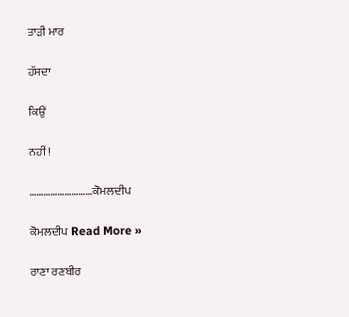ਤਾੜੀ ਮਾਰ

ਹੱਸਦਾ

ਕਿਉਂ

ਨਹੀਂ !

………………………ਕੋਮਲਦੀਪ

ਕੋਮਲਦੀਪ Read More »

ਰਾਣਾ ਰਣਬੀਰ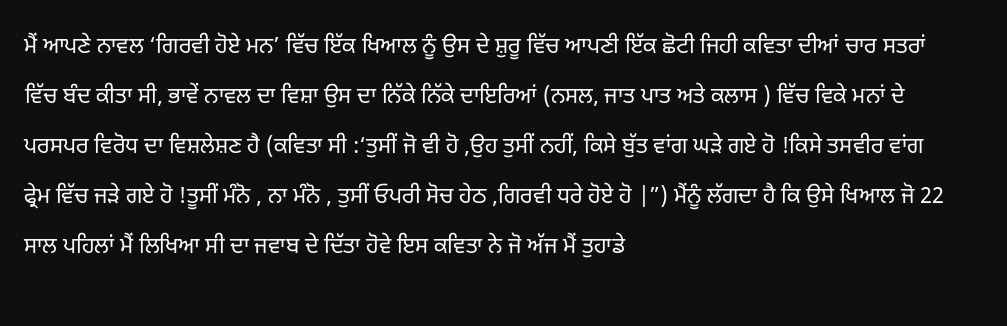ਮੈਂ ਆਪਣੇ ਨਾਵਲ ‘ਗਿਰਵੀ ਹੋਏ ਮਨ’ ਵਿੱਚ ਇੱਕ ਖਿਆਲ ਨੂੰ ਉਸ ਦੇ ਸ਼ੁਰੂ ਵਿੱਚ ਆਪਣੀ ਇੱਕ ਛੋਟੀ ਜਿਹੀ ਕਵਿਤਾ ਦੀਆਂ ਚਾਰ ਸਤਰਾਂ ਵਿੱਚ ਬੰਦ ਕੀਤਾ ਸੀ, ਭਾਵੇਂ ਨਾਵਲ ਦਾ ਵਿਸ਼ਾ ਉਸ ਦਾ ਨਿੱਕੇ ਨਿੱਕੇ ਦਾਇਰਿਆਂ (ਨਸਲ, ਜਾਤ ਪਾਤ ਅਤੇ ਕਲਾਸ ) ਵਿੱਚ ਵਿਕੇ ਮਨਾਂ ਦੇ ਪਰਸਪਰ ਵਿਰੋਧ ਦਾ ਵਿਸ਼ਲੇਸ਼ਣ ਹੈ (ਕਵਿਤਾ ਸੀ :‘ਤੁਸੀਂ ਜੋ ਵੀ ਹੋ ,ਉਹ ਤੁਸੀਂ ਨਹੀਂ, ਕਿਸੇ ਬੁੱਤ ਵਾਂਗ ਘੜੇ ਗਏ ਹੋ !ਕਿਸੇ ਤਸਵੀਰ ਵਾਂਗ ਫ੍ਰੇਮ ਵਿੱਚ ਜੜੇ ਗਏ ਹੋ !ਤੂਸੀਂ ਮੰਨੋ , ਨਾ ਮੰਨੋ , ਤੁਸੀਂ ਓਪਰੀ ਸੋਚ ਹੇਠ ,ਗਿਰਵੀ ਧਰੇ ਹੋਏ ਹੋ |”) ਮੈਂਨੂੰ ਲੱਗਦਾ ਹੈ ਕਿ ਉਸੇ ਖਿਆਲ ਜੋ 22 ਸਾਲ ਪਹਿਲਾਂ ਮੈਂ ਲਿਖਿਆ ਸੀ ਦਾ ਜਵਾਬ ਦੇ ਦਿੱਤਾ ਹੋਵੇ ਇਸ ਕਵਿਤਾ ਨੇ ਜੋ ਅੱਜ ਮੈਂ ਤੁਹਾਡੇ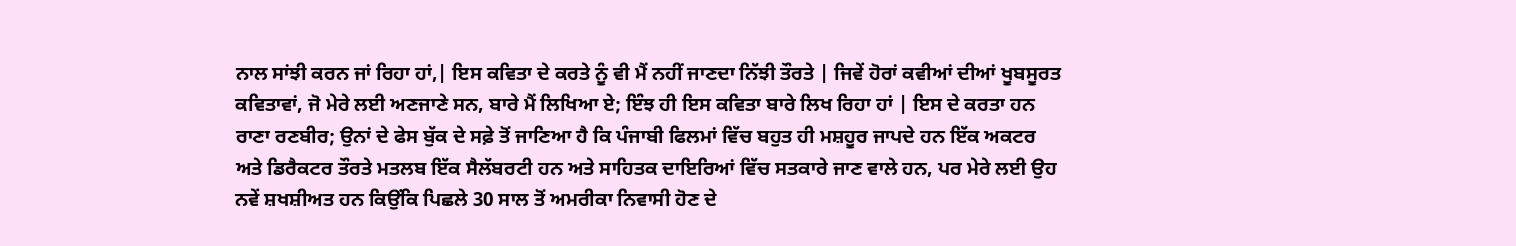ਨਾਲ ਸਾਂਝੀ ਕਰਨ ਜਾਂ ਰਿਹਾ ਹਾਂ,| ਇਸ ਕਵਿਤਾ ਦੇ ਕਰਤੇ ਨੂੰ ਵੀ ਮੈਂ ਨਹੀਂ ਜਾਣਦਾ ਨਿੱਝੀ ਤੌਰਤੇ | ਜਿਵੇਂ ਹੋਰਾਂ ਕਵੀਆਂ ਦੀਆਂ ਖੂਬਸੂਰਤ ਕਵਿਤਾਵਾਂ, ਜੋ ਮੇਰੇ ਲਈ ਅਣਜਾਣੇ ਸਨ, ਬਾਰੇ ਮੈਂ ਲਿਖਿਆ ਏ; ਇੰਝ ਹੀ ਇਸ ਕਵਿਤਾ ਬਾਰੇ ਲਿਖ ਰਿਹਾ ਹਾਂ | ਇਸ ਦੇ ਕਰਤਾ ਹਨ ਰਾਣਾ ਰਣਬੀਰ; ਉਨਾਂ ਦੇ ਫੇਸ ਬੁੱਕ ਦੇ ਸਫ਼ੇ ਤੋਂ ਜਾਣਿਆ ਹੈ ਕਿ ਪੰਜਾਬੀ ਫਿਲਮਾਂ ਵਿੱਚ ਬਹੁਤ ਹੀ ਮਸ਼ਹੂਰ ਜਾਪਦੇ ਹਨ ਇੱਕ ਅਕਟਰ ਅਤੇ ਡਿਰੈਕਟਰ ਤੌਰਤੇ ਮਤਲਬ ਇੱਕ ਸੈਲੱਬਰਟੀ ਹਨ ਅਤੇ ਸਾਹਿਤਕ ਦਾਇਰਿਆਂ ਵਿੱਚ ਸਤਕਾਰੇ ਜਾਣ ਵਾਲੇ ਹਨ, ਪਰ ਮੇਰੇ ਲਈ ਉਹ ਨਵੇਂ ਸ਼ਖਸ਼ੀਅਤ ਹਨ ਕਿਉਂਕਿ ਪਿਛਲੇ 30 ਸਾਲ ਤੋਂ ਅਮਰੀਕਾ ਨਿਵਾਸੀ ਹੋਣ ਦੇ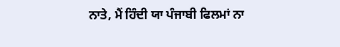ਨਾਤੇ, ਮੈਂ ਹਿੰਦੀ ਯਾ ਪੰਜਾਬੀ ਫਿਲਮਾਂ ਨਾ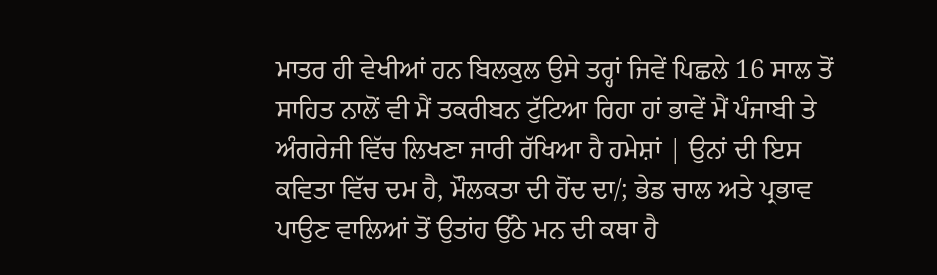ਮਾਤਰ ਹੀ ਵੇਖੀਆਂ ਹਨ ਬਿਲਕੁਲ ਉਸੇ ਤਰ੍ਹਾਂ ਜਿਵੇਂ ਪਿਛਲੇ 16 ਸਾਲ ਤੋਂ ਸਾਹਿਤ ਨਾਲੋਂ ਵੀ ਮੈਂ ਤਕਰੀਬਨ ਟੁੱਟਿਆ ਰਿਹਾ ਹਾਂ ਭਾਵੇਂ ਮੈਂ ਪੰਜਾਬੀ ਤੇ ਅੰਗਰੇਜੀ ਵਿੱਚ ਲਿਖਣਾ ਜਾਰੀ ਰੱਖਿਆ ਹੈ ਹਮੇਸ਼ਾਂ | ਉਨਾਂ ਦੀ ਇਸ ਕਵਿਤਾ ਵਿੱਚ ਦਮ ਹੈ, ਮੌਲਕਤਾ ਦੀ ਹੋਂਦ ਦਾ/; ਭੇਡ ਚਾਲ ਅਤੇ ਪ੍ਰਭਾਵ ਪਾਉਣ ਵਾਲਿਆਂ ਤੋਂ ਉਤਾਂਹ ਉੱਠੇ ਮਨ ਦੀ ਕਥਾ ਹੈ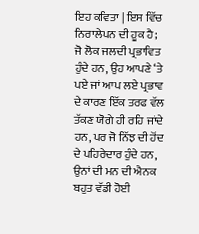ਇਹ ਕਵਿਤਾ | ਇਸ ਵਿੱਚ ਨਿਰਾਲੇਪਨ ਦੀ ਹੂਕ ਹੈ; ਜੋ ਲੋਕ ਜਲਦੀ ਪ੍ਰਭਾਵਿਤ ਹੁੰਦੇ ਹਨ, ਉਹ ਆਪਣੇ ‘ਤੇ ਪਏ ਜਾਂ ਆਪ ਲਏ ਪ੍ਰਭਾਵ ਦੇ ਕਾਰਣ ਇੱਕ ਤਰਫ ਵੱਲ ਤੱਕਣ ਯੋਗੇ ਹੀ ਰਹਿ ਜਾਂਦੇ ਹਨ, ਪਰ ਜੋ ਨਿੱਝ ਦੀ ਹੋਂਦ ਦੇ ਪਹਿਰੇਦਾਰ ਹੁੰਦੇ ਹਨ, ਉਨਾਂ ਦੀ ਮਨ ਦੀ ਐਨਕ ਬਹੁਤ ਵੱਡੀ ਹੋਈ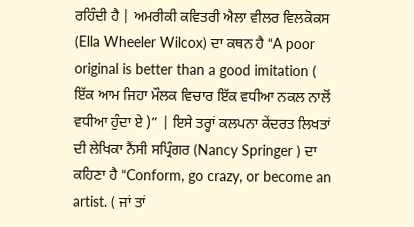ਰਹਿੰਦੀ ਹੈ | ਅਮਰੀਕੀ ਕਵਿਤਰੀ ਐਲਾ ਵੀਲਰ ਵਿਲਕੋਕਸ (Ella Wheeler Wilcox) ਦਾ ਕਥਨ ਹੈ “A poor original is better than a good imitation ( ਇੱਕ ਆਮ ਜਿਹਾ ਮੌਲਕ ਵਿਚਾਰ ਇੱਕ ਵਧੀਆ ਨਕਲ ਨਾਲੋਂ ਵਧੀਆ ਹੁੰਦਾ ਏ )” | ਇਸੇ ਤਰ੍ਹਾਂ ਕਲਪਨਾ ਕੇਂਦਰਤ ਲਿਖਤਾਂ ਦੀ ਲੇਖਿਕਾ ਨੈਂਸੀ ਸਪ੍ਰਿੰਗਰ (Nancy Springer ) ਦਾ ਕਹਿਣਾ ਹੈ “Conform, go crazy, or become an artist. ( ਜਾਂ ਤਾਂ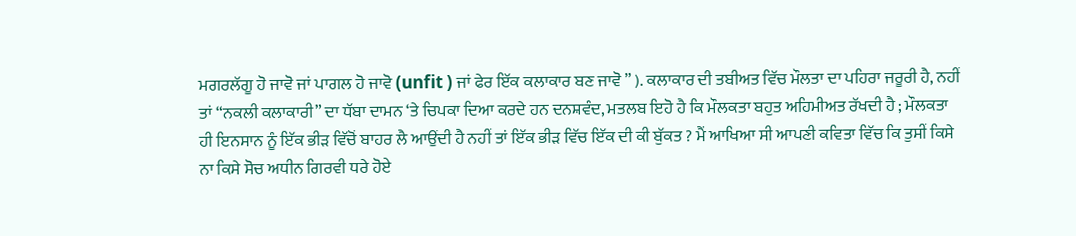ਮਗਰਲੱਗੂ ਹੋ ਜਾਵੋ ਜਾਂ ਪਾਗਲ ਹੋ ਜਾਵੋ (unfit ) ਜਾਂ ਫੇਰ ਇੱਕ ਕਲਾਕਾਰ ਬਣ ਜਾਵੋ ” ). ਕਲਾਕਾਰ ਦੀ ਤਬੀਅਤ ਵਿੱਚ ਮੌਲਤਾ ਦਾ ਪਹਿਰਾ ਜਰੂਰੀ ਹੈ, ਨਹੀਂ ਤਾਂ “ਨਕਲੀ ਕਲਾਕਾਰੀ” ਦਾ ਧੱਬਾ ਦਾਮਨ ‘ਤੇ ਚਿਪਕਾ ਦਿਆ ਕਰਦੇ ਹਨ ਦਨਸ਼ਵੰਦ, ਮਤਲਬ ਇਹੋ ਹੈ ਕਿ ਮੌਲਕਤਾ ਬਹੁਤ ਅਹਿਮੀਅਤ ਰੱਖਦੀ ਹੈ ; ਮੌਲਕਤਾ ਹੀ ਇਨਸਾਨ ਨੂੰ ਇੱਕ ਭੀੜ ਵਿੱਚੋਂ ਬਾਹਰ ਲੈ ਆਉਂਦੀ ਹੈ ਨਹੀਂ ਤਾਂ ਇੱਕ ਭੀੜ ਵਿੱਚ ਇੱਕ ਦੀ ਕੀ ਬੁੱਕਤ ? ਮੈਂ ਆਖਿਆ ਸੀ ਆਪਣੀ ਕਵਿਤਾ ਵਿੱਚ ਕਿ ਤੁਸੀਂ ਕਿਸੇ ਨਾ ਕਿਸੇ ਸੋਚ ਅਧੀਨ ਗਿਰਵੀ ਧਰੇ ਹੋਏ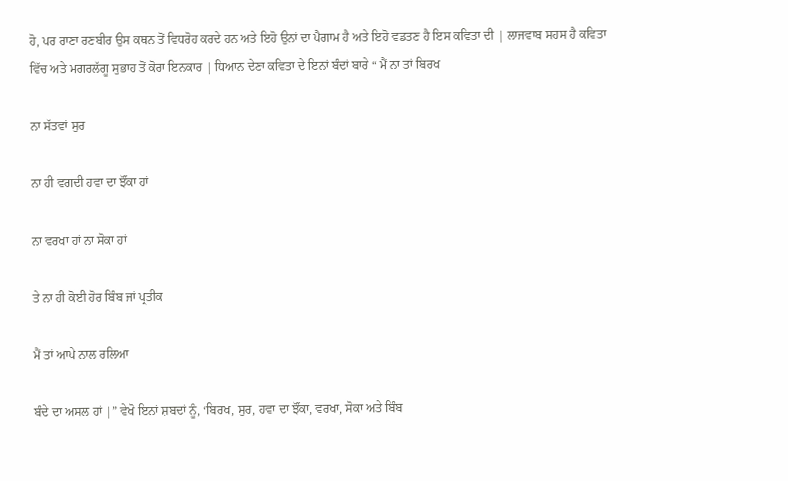ਹੋ, ਪਰ ਰਾਣਾ ਰਣਬੀਰ ਉਸ ਕਥਨ ਤੋਂ ਵਿਧਰੋਹ ਕਰਦੇ ਹਨ ਅਤੇ ਇਹੋ ਉਨਾਂ ਦਾ ਪੈਗਾਮ ਹੈ ਅਤੇ ਇਹੋ ਵਡਤਣ ਹੈ ਇਸ ਕਵਿਤਾ ਦੀ | ਲਾਜਵਾਬ ਸਹਸ ਹੈ ਕਵਿਤਾ ਵਿੱਚ ਅਤੇ ਮਗਰਲੱਗੂ ਸੁਭਾਹ ਤੋਂ ਕੋਰਾ ਇਨਕਾਰ | ਧਿਆਨ ਦੇਣਾ ਕਵਿਤਾ ਦੇ ਇਨਾਂ ਬੰਦਾਂ ਬਾਰੇ “ ਮੈਂ ਨਾ ਤਾਂ ਬਿਰਖ

ਨਾ ਸੱਤਵਾਂ ਸੁਰ

ਨਾ ਹੀ ਵਗਦੀ ਹਵਾ ਦਾ ਝੌਂਕਾ ਹਾਂ

ਨਾ ਵਰਖਾ ਹਾਂ ਨਾ ਸੋਕਾ ਹਾਂ

ਤੇ ਨਾ ਹੀ ਕੋਈ ਹੋਰ ਬਿੰਬ ਜਾਂ ਪ੍ਰਤੀਕ

ਮੈਂ ਤਾਂ ਆਪੇ ਨਾਲ ਰਲਿਆ

ਬੰਦੇ ਦਾ ਅਸਲ ਹਾਂ |” ਵੇਖੋ ਇਨਾਂ ਸ਼ਬਦਾਂ ਨੂੰ, ‘ਬਿਰਖ, ਸੁਰ, ਹਵਾ ਦਾ ਝੌਂਕਾ, ਵਰਖਾ, ਸੋਕਾ ਅਤੇ ਬਿੰਬ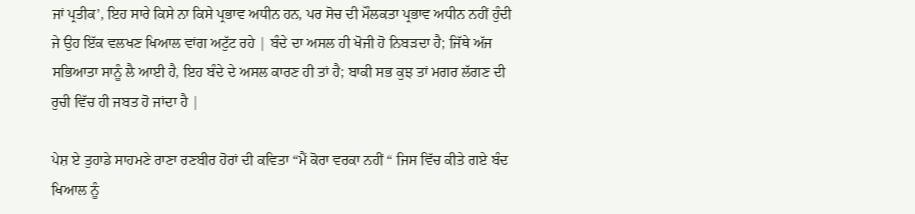ਜਾਂ ਪ੍ਰਤੀਕ’, ਇਹ ਸਾਰੇ ਕਿਸੇ ਨਾ ਕਿਸੇ ਪ੍ਰਭਾਵ ਅਧੀਨ ਹਨ, ਪਰ ਸੋਚ ਦੀ ਮੌਲਕਤਾ ਪ੍ਰਭਾਵ ਅਧੀਨ ਨਹੀਂ ਹੁੰਦੀ ਜੇ ਉਹ ਇੱਕ ਵਲਖਣ ਖਿਆਲ ਵਾਂਗ ਅਟੁੱਟ ਰਹੇ | ਬੰਦੇ ਦਾ ਅਸਲ ਹੀ ਖੋਜੀ ਹੋ ਨਿਬੜਦਾ ਹੈ; ਜਿੱਥੇ ਅੱਜ ਸਭਿਆਤਾ ਸਾਨੂੰ ਲੈ ਆਈ ਹੈ, ਇਹ ਬੰਦੇ ਦੇ ਅਸਲ ਕਾਰਣ ਹੀ ਤਾਂ ਹੈ; ਬਾਕੀ ਸਭ ਕੁਝ ਤਾਂ ਮਗਰ ਲੱਗਣ ਦੀ ਰੁਚੀ ਵਿੱਚ ਹੀ ਜਬਤ ਹੋ ਜਾਂਦਾ ਹੈ |

ਪੇਸ਼ ਏ ਤੁਹਾਡੇ ਸਾਹਮਣੇ ਰਾਣਾ ਰਣਬੀਰ ਹੋਰਾਂ ਦੀ ਕਵਿਤਾ “ਮੈਂ ਕੋਰਾ ਵਰਕਾ ਨਹੀਂ “ ਜਿਸ ਵਿੱਚ ਕੀਤੇ ਗਏ ਬੰਦ ਖਿਆਲ ਨੂੰ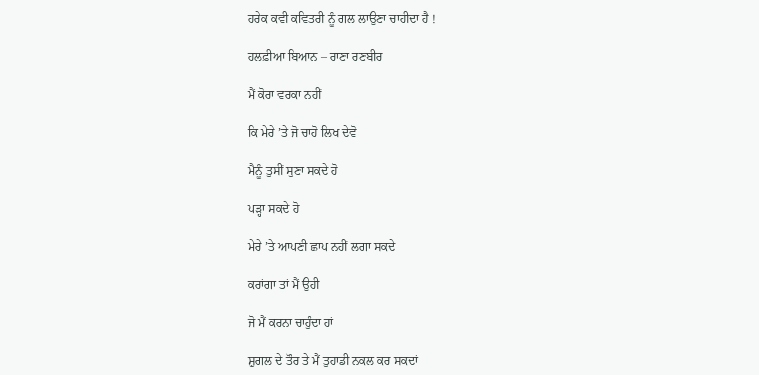ਹਰੇਕ ਕਵੀ ਕਵਿਤਰੀ ਨੂੰ ਗਲ ਲਾਉਣਾ ਚਾਹੀਦਾ ਹੈ !

ਹਲਫ਼ੀਆ ਬਿਆਨ – ਰਾਣਾ ਰਣਬੀਰ

ਮੈਂ ਕੋਰਾ ਵਰਕਾ ਨਹੀਂ

ਕਿ ਮੇਰੇ ’ਤੇ ਜੋ ਚਾਹੋ ਲਿਖ ਦੇਵੋ

ਮੈਨੂੰ ਤੁਸੀਂ ਸੁਣਾ ਸਕਦੇ ਹੋ

ਪੜ੍ਹਾ ਸਕਦੇ ਹੋ

ਮੇਰੇ ’ਤੇ ਆਪਣੀ ਛਾਪ ਨਹੀਂ ਲਗਾ ਸਕਦੇ

ਕਰਾਂਗਾ ਤਾਂ ਮੈਂ ਉਹੀ

ਜੋ ਮੈਂ ਕਰਨਾ ਚਾਹੁੰਦਾ ਹਾਂ

ਸ਼ੁਗਲ ਦੇ ਤੌਰ ਤੇ ਮੈਂ ਤੁਹਾਡੀ ਨਕਲ ਕਰ ਸਕਦਾਂ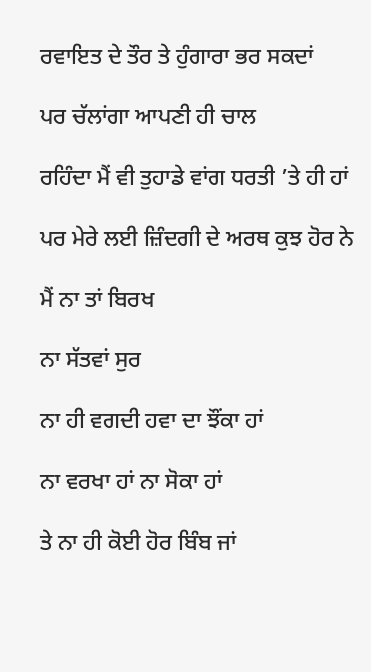ਰਵਾਇਤ ਦੇ ਤੌਰ ਤੇ ਹੁੰਗਾਰਾ ਭਰ ਸਕਦਾਂ

ਪਰ ਚੱਲਾਂਗਾ ਆਪਣੀ ਹੀ ਚਾਲ

ਰਹਿੰਦਾ ਮੈਂ ਵੀ ਤੁਹਾਡੇ ਵਾਂਗ ਧਰਤੀ ’ਤੇ ਹੀ ਹਾਂ

ਪਰ ਮੇਰੇ ਲਈ ਜ਼ਿੰਦਗੀ ਦੇ ਅਰਥ ਕੁਝ ਹੋਰ ਨੇ

ਮੈਂ ਨਾ ਤਾਂ ਬਿਰਖ

ਨਾ ਸੱਤਵਾਂ ਸੁਰ

ਨਾ ਹੀ ਵਗਦੀ ਹਵਾ ਦਾ ਝੌਂਕਾ ਹਾਂ

ਨਾ ਵਰਖਾ ਹਾਂ ਨਾ ਸੋਕਾ ਹਾਂ

ਤੇ ਨਾ ਹੀ ਕੋਈ ਹੋਰ ਬਿੰਬ ਜਾਂ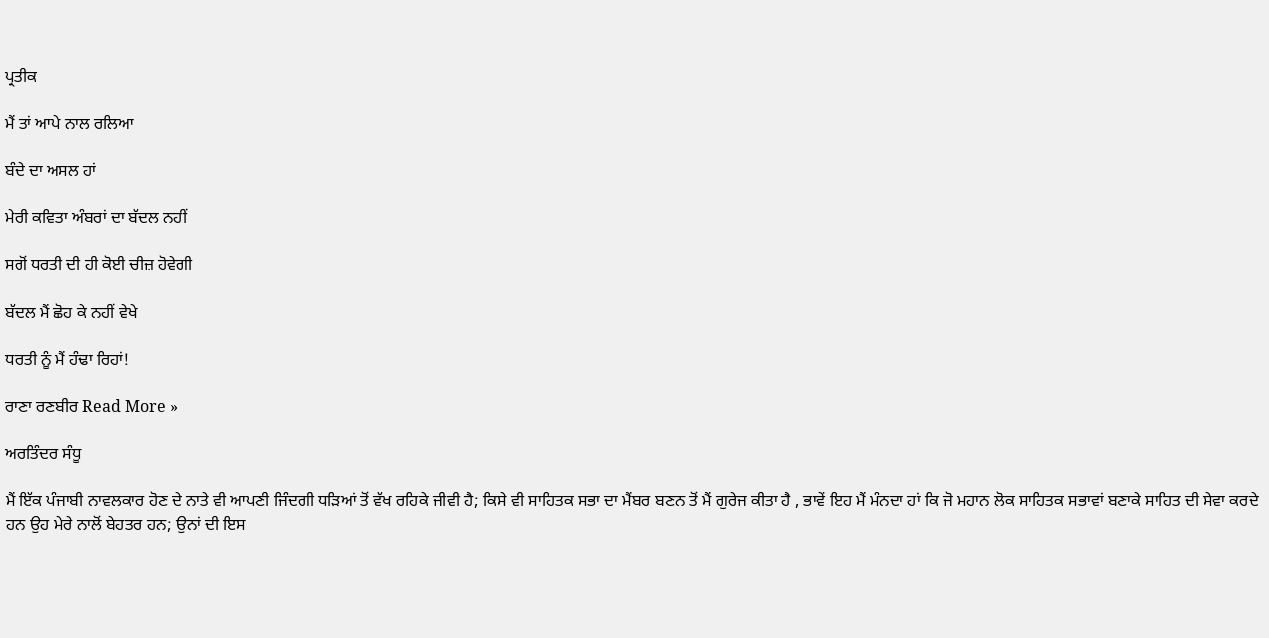ਪ੍ਰਤੀਕ

ਮੈਂ ਤਾਂ ਆਪੇ ਨਾਲ ਰਲਿਆ

ਬੰਦੇ ਦਾ ਅਸਲ ਹਾਂ

ਮੇਰੀ ਕਵਿਤਾ ਅੰਬਰਾਂ ਦਾ ਬੱਦਲ ਨਹੀਂ

ਸਗੋਂ ਧਰਤੀ ਦੀ ਹੀ ਕੋਈ ਚੀਜ਼ ਹੋਵੇਗੀ

ਬੱਦਲ ਮੈਂ ਛੋਹ ਕੇ ਨਹੀਂ ਵੇਖੇ

ਧਰਤੀ ਨੂੰ ਮੈਂ ਹੰਢਾ ਰਿਹਾਂ!

ਰਾਣਾ ਰਣਬੀਰ Read More »

ਅਰਤਿੰਦਰ ਸੰਧੂ

ਮੈਂ ਇੱਕ ਪੰਜਾਬੀ ਨਾਵਲਕਾਰ ਹੋਣ ਦੇ ਨਾਤੇ ਵੀ ਆਪਣੀ ਜਿੰਦਗੀ ਧੜਿਆਂ ਤੋਂ ਵੱਖ ਰਹਿਕੇ ਜੀਵੀ ਹੈ; ਕਿਸੇ ਵੀ ਸਾਹਿਤਕ ਸਭਾ ਦਾ ਮੈਂਬਰ ਬਣਨ ਤੋਂ ਮੈਂ ਗੁਰੇਜ ਕੀਤਾ ਹੈ , ਭਾਵੇਂ ਇਹ ਮੈਂ ਮੰਨਦਾ ਹਾਂ ਕਿ ਜੋ ਮਹਾਨ ਲੋਕ ਸਾਹਿਤਕ ਸਭਾਵਾਂ ਬਣਾਕੇ ਸਾਹਿਤ ਦੀ ਸੇਵਾ ਕਰਦੇ ਹਨ ਉਹ ਮੇਰੇ ਨਾਲੋਂ ਬੇਹਤਰ ਹਨ; ਉਨਾਂ ਦੀ ਇਸ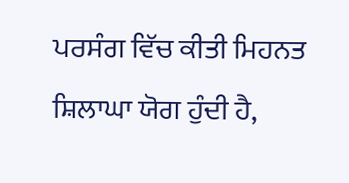ਪਰਸੰਗ ਵਿੱਚ ਕੀਤੀ ਮਿਹਨਤ ਸ਼ਿਲਾਘਾ ਯੋਗ ਹੁੰਦੀ ਹੈ,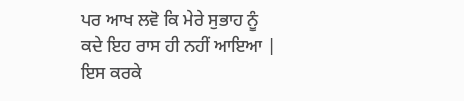ਪਰ ਆਖ ਲਵੋ ਕਿ ਮੇਰੇ ਸੁਭਾਹ ਨੂੰ ਕਦੇ ਇਹ ਰਾਸ ਹੀ ਨਹੀਂ ਆਇਆ | ਇਸ ਕਰਕੇ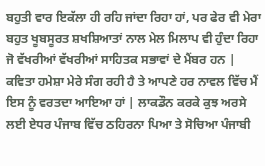ਬਹੁਤੀ ਵਾਰ ਇਕੱਲਾ ਹੀ ਰਹਿ ਜਾਂਦਾ ਰਿਹਾ ਹਾਂ, ਪਰ ਫੇਰ ਵੀ ਮੇਰਾ ਬਹੁਤ ਖੂਬਸੂਰਤ ਸ਼ਖਸ਼ਿਆਤਾਂ ਨਾਲ ਮੇਲ ਮਿਲਾਪ ਵੀ ਹੁੰਦਾ ਰਿਹਾ ਜੋ ਵੱਖਰੀਆਂ ਵੱਖਰੀਆਂ ਸਾਹਿਤਕ ਸਭਾਵਾਂ ਦੇ ਮੈਂਬਰ ਹਨ | ਕਵਿਤਾ ਹਮੇਸ਼ਾ ਮੇਰੇ ਸੰਗ ਰਹੀ ਹੈ ਤੇ ਆਪਣੇ ਹਰ ਨਾਵਲ ਵਿੱਚ ਮੈਂ ਇਸ ਨੂੰ ਵਰਤਦਾ ਆਇਆ ਹਾਂ | ਲਾਕਡੌਨ ਕਰਕੇ ਕੁਝ ਅਰਸੇ ਲਈ ਏਧਰ ਪੰਜਾਬ ਵਿੱਚ ਠਹਿਰਨਾ ਪਿਆ ਤੇ ਸੋਚਿਆ ਪੰਜਾਬੀ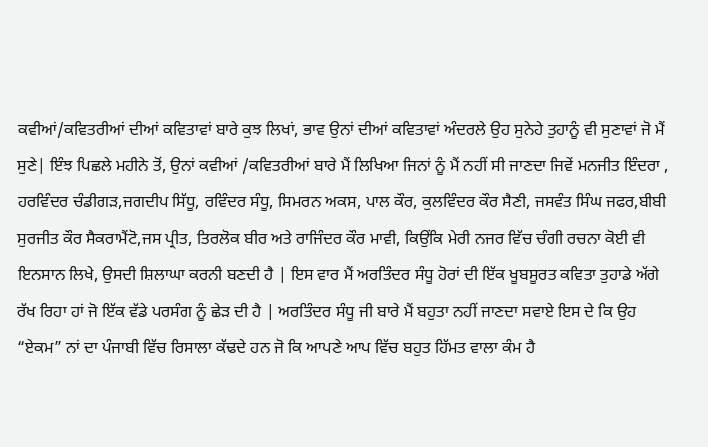ਕਵੀਆਂ/ਕਵਿਤਰੀਆਂ ਦੀਆਂ ਕਵਿਤਾਵਾਂ ਬਾਰੇ ਕੁਝ ਲਿਖਾਂ, ਭਾਵ ਉਨਾਂ ਦੀਆਂ ਕਵਿਤਾਵਾਂ ਅੰਦਰਲੇ ਉਹ ਸੁਨੇਹੇ ਤੁਹਾਨੂੰ ਵੀ ਸੁਣਾਵਾਂ ਜੋ ਮੈਂ ਸੁਣੇ| ਇੰਝ ਪਿਛਲੇ ਮਹੀਨੇ ਤੋਂ, ਉਨਾਂ ਕਵੀਆਂ /ਕਵਿਤਰੀਆਂ ਬਾਰੇ ਮੈਂ ਲਿਖਿਆ ਜਿਨਾਂ ਨੂੰ ਮੈਂ ਨਹੀਂ ਸੀ ਜਾਣਦਾ ਜਿਵੇਂ ਮਨਜੀਤ ਇੰਦਰਾ , ਹਰਵਿੰਦਰ ਚੰਡੀਗੜ,ਜਗਦੀਪ ਸਿੱਧੂ, ਰਵਿੰਦਰ ਸੰਧੂ, ਸਿਮਰਨ ਅਕਸ, ਪਾਲ ਕੌਰ, ਕੁਲਵਿੰਦਰ ਕੌਰ ਸੈਣੀ, ਜਸਵੰਤ ਸਿੰਘ ਜਫਰ,ਬੀਬੀ ਸੁਰਜੀਤ ਕੌਰ ਸੈਕਰਾਮੈਂਟੋ,ਜਸ ਪ੍ਰੀਤ, ਤਿਰਲੋਕ ਬੀਰ ਅਤੇ ਰਾਜਿੰਦਰ ਕੌਰ ਮਾਵੀ, ਕਿਉਂਕਿ ਮੇਰੀ ਨਜਰ ਵਿੱਚ ਚੰਗੀ ਰਚਨਾ ਕੋਈ ਵੀ ਇਨਸਾਨ ਲਿਖੇ, ਉਸਦੀ ਸ਼ਿਲਾਘਾ ਕਰਨੀ ਬਣਦੀ ਹੈ | ਇਸ ਵਾਰ ਮੈਂ ਅਰਤਿੰਦਰ ਸੰਧੂ ਹੋਰਾਂ ਦੀ ਇੱਕ ਖੂਬਸੂਰਤ ਕਵਿਤਾ ਤੁਹਾਡੇ ਅੱਗੇ ਰੱਖ ਰਿਹਾ ਹਾਂ ਜੋ ਇੱਕ ਵੱਡੇ ਪਰਸੰਗ ਨੂੰ ਛੇੜ ਦੀ ਹੈ | ਅਰਤਿੰਦਰ ਸੰਧੂ ਜੀ ਬਾਰੇ ਮੈਂ ਬਹੁਤਾ ਨਹੀਂ ਜਾਣਦਾ ਸਵਾਏ ਇਸ ਦੇ ਕਿ ਉਹ “ਏਕਮ” ਨਾਂ ਦਾ ਪੰਜਾਬੀ ਵਿੱਚ ਰਿਸਾਲਾ ਕੱਢਦੇ ਹਨ ਜੋ ਕਿ ਆਪਣੇ ਆਪ ਵਿੱਚ ਬਹੁਤ ਹਿੱਮਤ ਵਾਲਾ ਕੰਮ ਹੈ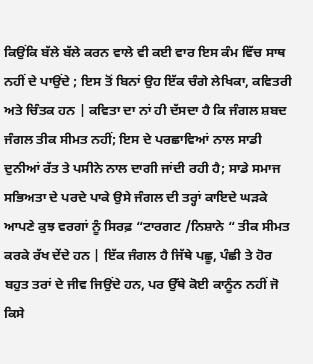ਕਿਉਂਕਿ ਬੱਲੇ ਬੱਲੇ ਕਰਨ ਵਾਲੇ ਵੀ ਕਈ ਵਾਰ ਇਸ ਕੰਮ ਵਿੱਚ ਸਾਥ ਨਹੀਂ ਦੇ ਪਾਉਂਦੇ ; ਇਸ ਤੋਂ ਬਿਨਾਂ ਉਹ ਇੱਕ ਚੰਗੇ ਲੇਖਿਕਾ, ਕਵਿਤਰੀ ਅਤੇ ਚਿੰਤਕ ਹਨ | ਕਵਿਤਾ ਦਾ ਨਾਂ ਹੀ ਦੱਸਦਾ ਹੈ ਕਿ ਜੰਗਲ ਸ਼ਬਦ ਜੰਗਲ ਤੀਕ ਸੀਮਤ ਨਹੀਂ; ਇਸ ਦੇ ਪਰਛਾਵਿਆਂ ਨਾਲ ਸਾਡੀ ਦੁਨੀਆਂ ਰੱਤ ਤੇ ਪਸੀਨੇ ਨਾਲ ਦਾਗੀ ਜਾਂਦੀ ਰਹੀ ਹੈ; ਸਾਡੇ ਸਮਾਜ ਸਭਿਅਤਾ ਦੇ ਪਰਦੇ ਪਾਕੇ ਉਸੇ ਜੰਗਲ ਦੀ ਤਰ੍ਹਾਂ ਕਾਇਦੇ ਘੜਕੇ ਆਪਣੇ ਕੁਝ ਵਰਗਾਂ ਨੂੰ ਸਿਰਫ਼ “ਟਾਰਗਟ /ਨਿਸ਼ਾਨੇ “ ਤੀਕ ਸੀਮਤ ਕਰਕੇ ਰੱਖ ਦੇਂਦੇ ਹਨ | ਇੱਕ ਜੰਗਲ ਹੈ ਜਿੱਥੇ ਪਛੂ, ਪੰਛੀ ਤੇ ਹੋਰ ਬਹੁਤ ਤਰਾਂ ਦੇ ਜੀਵ ਜਿਉਂਦੇ ਹਨ, ਪਰ ਉੱਥੇ ਕੋਈ ਕਾਨੂੰਨ ਨਹੀਂ ਜੋ ਕਿਸੇ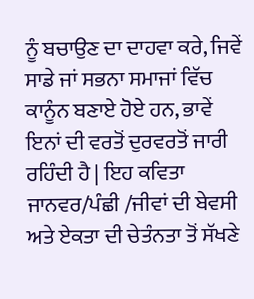ਨੂੰ ਬਚਾਉਣ ਦਾ ਦਾਹਵਾ ਕਰੇ, ਜਿਵੇਂ ਸਾਡੇ ਜਾਂ ਸਭਨਾ ਸਮਾਜਾਂ ਵਿੱਚ ਕਾਨੂੰਨ ਬਣਾਏ ਹੋਏ ਹਨ, ਭਾਵੇਂ ਇਨਾਂ ਦੀ ਵਰਤੋਂ ਦੁਰਵਰਤੋਂ ਜਾਰੀ ਰਹਿੰਦੀ ਹੈ | ਇਹ ਕਵਿਤਾ ਜਾਨਵਰ/ਪੰਛੀ /ਜੀਵਾਂ ਦੀ ਬੇਵਸੀ ਅਤੇ ਏਕਤਾ ਦੀ ਚੇਤੰਨਤਾ ਤੋਂ ਸੱਖਣੇ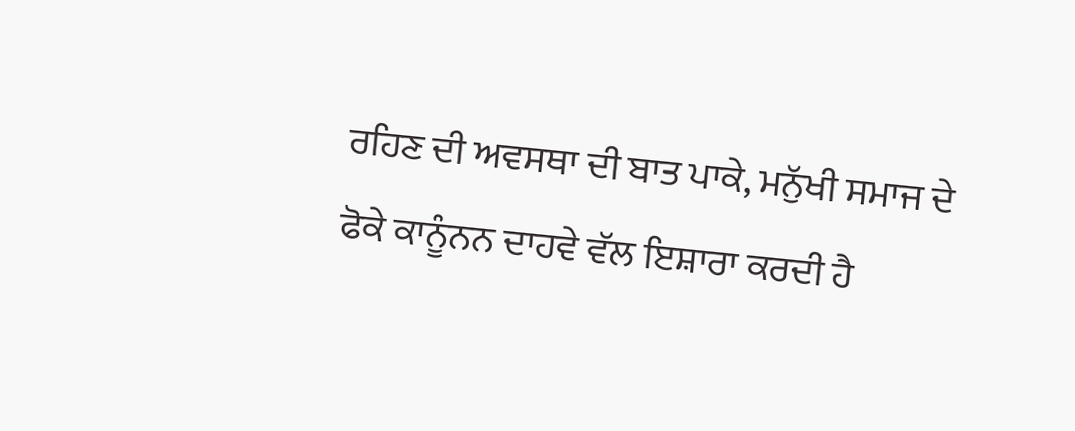ਰਹਿਣ ਦੀ ਅਵਸਥਾ ਦੀ ਬਾਤ ਪਾਕੇ, ਮਨੁੱਖੀ ਸਮਾਜ ਦੇ ਫੋਕੇ ਕਾਨੂੰਨਨ ਦਾਹਵੇ ਵੱਲ ਇਸ਼ਾਰਾ ਕਰਦੀ ਹੈ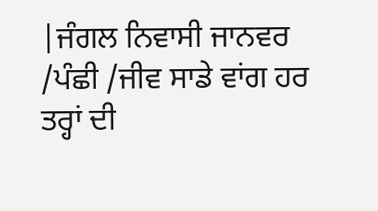|ਜੰਗਲ ਨਿਵਾਸੀ ਜਾਨਵਰ /ਪੰਛੀ /ਜੀਵ ਸਾਡੇ ਵਾਂਗ ਹਰ ਤਰ੍ਹਾਂ ਦੀ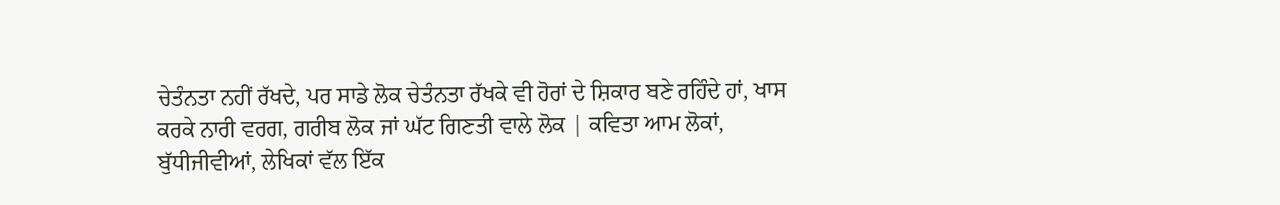ਚੇਤੰਨਤਾ ਨਹੀਂ ਰੱਖਦੇ, ਪਰ ਸਾਡੇ ਲੋਕ ਚੇਤੰਨਤਾ ਰੱਖਕੇ ਵੀ ਹੋਰਾਂ ਦੇ ਸ਼ਿਕਾਰ ਬਣੇ ਰਹਿੰਦੇ ਹਾਂ, ਖਾਸ ਕਰਕੇ ਨਾਰੀ ਵਰਗ, ਗਰੀਬ ਲੋਕ ਜਾਂ ਘੱਟ ਗਿਣਤੀ ਵਾਲੇ ਲੋਕ | ਕਵਿਤਾ ਆਮ ਲੋਕਾਂ, ਬੁੱਧੀਜੀਵੀਆਂ, ਲੇਖਿਕਾਂ ਵੱਲ ਇੱਕ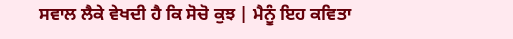ਸਵਾਲ ਲੈਕੇ ਵੇਖਦੀ ਹੈ ਕਿ ਸੋਚੋ ਕੁਝ | ਮੈਨੂੰ ਇਹ ਕਵਿਤਾ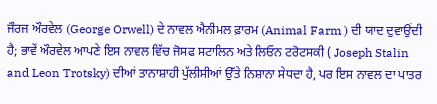ਜੌਰਜ ਔਰਵੇਲ (George Orwell) ਦੇ ਨਾਵਲ ਐਨੀਮਲ ਫ਼ਾਰਮ (Animal Farm ) ਦੀ ਯਾਦ ਦੁਵਾਉਂਦੀ ਹੈ; ਭਾਵੇਂ ਔਰਵੇਲ ਆਪਣੇ ਇਸ ਨਾਵਲ ਵਿੱਚ ਜੋਸਫ ਸਟਾਲਿਨ ਅਤੇ ਲਿਓਨ ਟਰੋਟਸਕੀ ( Joseph Stalin and Leon Trotsky) ਦੀਆਂ ਤਾਨਾਸ਼ਾਹੀ ਪੁੱਲੀਸੀਆਂ ਉੱਤੇ ਨਿਸ਼ਾਨਾ ਸੇਧਦਾ ਹੈ, ਪਰ ਇਸ ਨਾਵਲ ਦਾ ਪਾਤਰ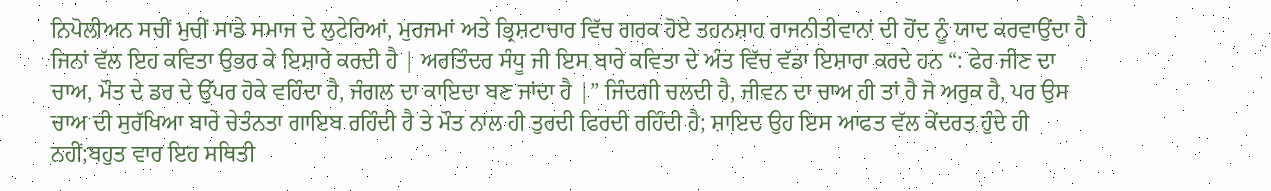ਨਿਪੋਲੀਅਨ ਸਚੀਂ ਮੁਚੀਂ ਸਾਡੇ ਸਮਾਜ ਦੇ ਲੁਟੇਰਿਆਂ, ਮੁਰਜਮਾਂ ਅਤੇ ਭ੍ਰਿਸ਼ਟਾਚਾਰ ਵਿੱਚ ਗਰਕ ਹੋਏ ਤਹਨਸ਼ਾਹ ਰਾਜਨੀਤੀਵਾਨਾਂ ਦੀ ਹੋਂਦ ਨੂੰ ਯਾਦ ਕਰਵਾਉਂਦਾ ਹੈ ਜਿਨਾਂ ਵੱਲ ਇਹ ਕਵਿਤਾ ਉਭਰ ਕੇ ਇਸ਼ਾਰੇ ਕਰਦੀ ਹੈ | ਅਰਤਿੰਦਰ ਸੰਧੂ ਜੀ ਇਸ ਬਾਰੇ ਕਵਿਤਾ ਦੇ ਅੰਤ ਵਿੱਚ ਵੱਡਾ ਇਸ਼ਾਰਾ ਕਰਦੇ ਹਨ “: ਫੇਰ ਜੀਣ ਦਾ ਚਾਅ, ਮੌਤ ਦੇ ਡਰ ਦੇ ਉੱਪਰ ਹੋਕੇ ਵਹਿੰਦਾ ਹੈ, ਜੰਗਲ ਦਾ ਕਾਇਦਾ ਬਣ ਜਾਂਦਾ ਹੈ |” ਜਿੰਦਗੀ ਚਲਦੀ ਹੈ, ਜੀਵਨ ਦਾ ਚਾਅ ਹੀ ਤਾਂ ਹੈ ਜੋ ਅਰੁਕ ਹੈ, ਪਰ ਉਸ ਚਾਅ ਦੀ ਸੁਰੱਖਿਆ ਬਾਰੇ ਚੇਤੰਨਤਾ ਗਾਇਬ ਰਹਿੰਦੀ ਹੈ ਤੇ ਮੌਤ ਨਾਲ ਹੀ ਤੁਰਦੀ ਫਿਰਦੀ ਰਹਿੰਦੀ ਹੈ; ਸ਼ਾਇਦ ਉਹ ਇਸ ਆਫਤ ਵੱਲ ਕੇਂਦਰਤ ਹੁੰਦੇ ਹੀ ਨਹੀਂ;ਬਹੁਤ ਵਾਰ ਇਹ ਸਥਿਤੀ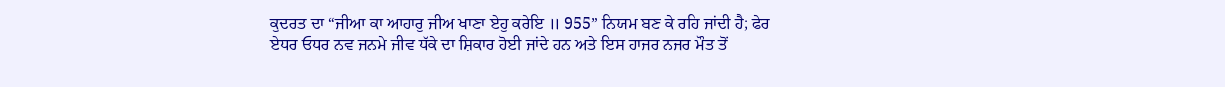ਕੁਦਰਤ ਦਾ “ਜੀਆ ਕਾ ਆਹਾਰੁ ਜੀਅ ਖਾਣਾ ਏਹੁ ਕਰੇਇ ॥ 955” ਨਿਯਮ ਬਣ ਕੇ ਰਹਿ ਜਾਂਦੀ ਹੈ; ਫੇਰ ਏਧਰ ਓਧਰ ਨਵ ਜਨਮੇ ਜੀਵ ਧੱਕੇ ਦਾ ਸ਼ਿਕਾਰ ਹੋਈ ਜਾਂਦੇ ਹਨ ਅਤੇ ਇਸ ਹਾਜਰ ਨਜਰ ਮੌਤ ਤੋਂ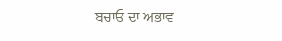ਬਚਾਓ ਦਾ ਅਭਾਵ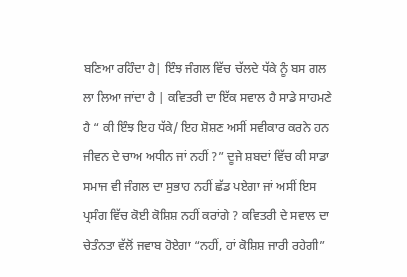ਬਣਿਆ ਰਹਿੰਦਾ ਹੈ| ਇੰਝ ਜੰਗਲ ਵਿੱਚ ਚੱਲਦੇ ਧੱਕੇ ਨੂੰ ਬਸ ਗਲ ਲਾ ਲਿਆ ਜਾਂਦਾ ਹੈ | ਕਵਿਤਰੀ ਦਾ ਇੱਕ ਸਵਾਲ ਹੈ ਸਾਡੇ ਸਾਹਮਣੇ ਹੈ “ ਕੀ ਇੰਝ ਇਹ ਧੱਕੇ/ ਇਹ ਸ਼ੋਸ਼ਣ ਅਸੀਂ ਸਵੀਕਾਰ ਕਰਨੇ ਹਨ ਜੀਵਨ ਦੇ ਚਾਅ ਅਧੀਨ ਜਾਂ ਨਹੀਂ ?” ਦੂਜੇ ਸ਼ਬਦਾਂ ਵਿੱਚ ਕੀ ਸਾਡਾ ਸਮਾਜ ਵੀ ਜੰਗਲ ਦਾ ਸੁਭਾਹ ਨਹੀਂ ਛੱਡ ਪਏਗਾ ਜਾਂ ਅਸੀਂ ਇਸ ਪ੍ਰਸੰਗ ਵਿੱਚ ਕੋਈ ਕੋਸ਼ਿਸ਼ ਨਹੀਂ ਕਰਾਂਗੇ ? ਕਵਿਤਰੀ ਦੇ ਸਵਾਲ ਦਾ ਚੇਤੰਨਤਾ ਵੱਲੋਂ ਜਵਾਬ ਹੋਏਗਾ “ਨਹੀਂ, ਹਾਂ ਕੋਸ਼ਿਸ਼ ਜਾਰੀ ਰਹੇਗੀ”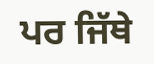ਪਰ ਜਿੱਥੇ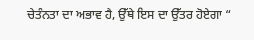ਚੇਤੰਨਤਾ ਦਾ ਅਭਾਵ ਹੈ, ਉੱਥੇ ਇਸ ਦਾ ਉੱਤਰ ਹੋਏਗਾ “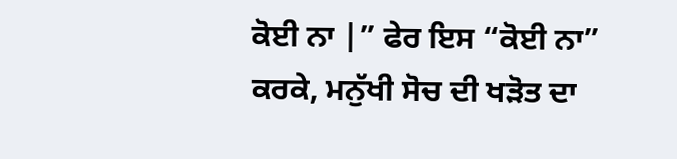ਕੋਈ ਨਾ |” ਫੇਰ ਇਸ “ਕੋਈ ਨਾ” ਕਰਕੇ, ਮਨੁੱਖੀ ਸੋਚ ਦੀ ਖੜੋਤ ਦਾ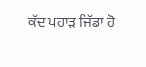ਕੱਦ ਪਹਾੜ ਜਿੱਡਾ ਹੋ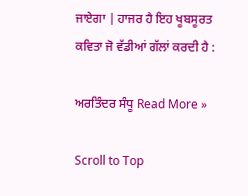ਜਾਏਗਾ | ਹਾਜਰ ਹੈ ਇਹ ਖੂਬਸੂਰਤ ਕਵਿਤਾ ਜੋ ਵੱਡੀਆਂ ਗੱਲਾਂ ਕਰਦੀ ਹੈ :

ਅਰਤਿੰਦਰ ਸੰਧੂ Read More »

Scroll to Top